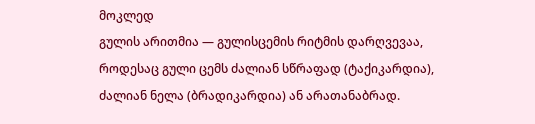მოკლედ
გულის არითმია — გულისცემის რიტმის დარღვევაა, როდესაც გული ცემს ძალიან სწრაფად (ტაქიკარდია), ძალიან ნელა (ბრადიკარდია) ან არათანაბრად.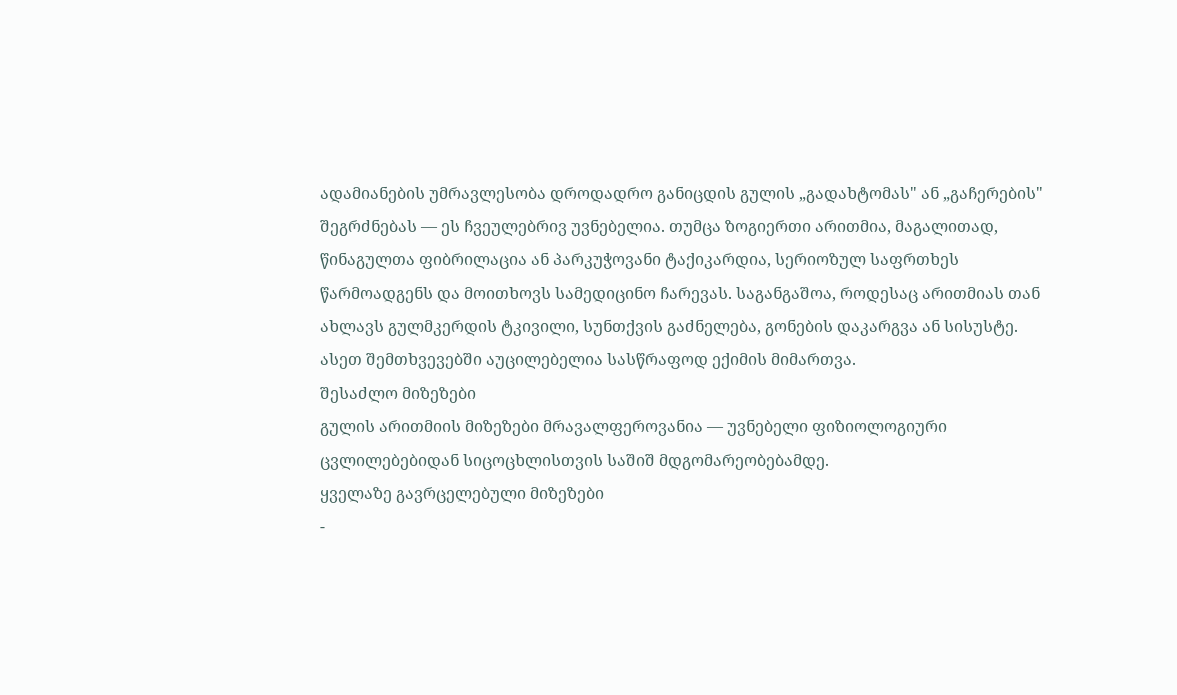ადამიანების უმრავლესობა დროდადრო განიცდის გულის „გადახტომას" ან „გაჩერების" შეგრძნებას — ეს ჩვეულებრივ უვნებელია. თუმცა ზოგიერთი არითმია, მაგალითად, წინაგულთა ფიბრილაცია ან პარკუჭოვანი ტაქიკარდია, სერიოზულ საფრთხეს წარმოადგენს და მოითხოვს სამედიცინო ჩარევას. საგანგაშოა, როდესაც არითმიას თან ახლავს გულმკერდის ტკივილი, სუნთქვის გაძნელება, გონების დაკარგვა ან სისუსტე. ასეთ შემთხვევებში აუცილებელია სასწრაფოდ ექიმის მიმართვა.
შესაძლო მიზეზები
გულის არითმიის მიზეზები მრავალფეროვანია — უვნებელი ფიზიოლოგიური ცვლილებებიდან სიცოცხლისთვის საშიშ მდგომარეობებამდე.
ყველაზე გავრცელებული მიზეზები
-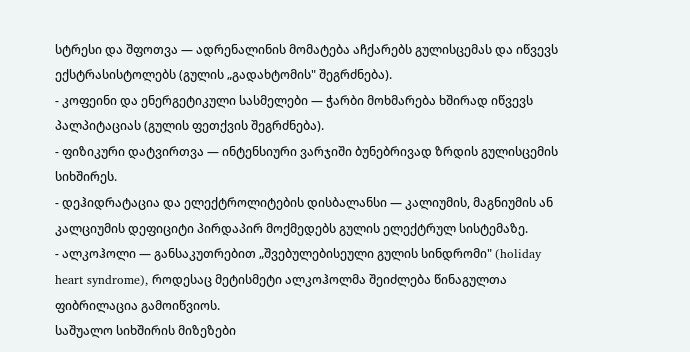სტრესი და შფოთვა — ადრენალინის მომატება აჩქარებს გულისცემას და იწვევს ექსტრასისტოლებს (გულის „გადახტომის" შეგრძნება).
- კოფეინი და ენერგეტიკული სასმელები — ჭარბი მოხმარება ხშირად იწვევს პალპიტაციას (გულის ფეთქვის შეგრძნება).
- ფიზიკური დატვირთვა — ინტენსიური ვარჯიში ბუნებრივად ზრდის გულისცემის სიხშირეს.
- დეჰიდრატაცია და ელექტროლიტების დისბალანსი — კალიუმის, მაგნიუმის ან კალციუმის დეფიციტი პირდაპირ მოქმედებს გულის ელექტრულ სისტემაზე.
- ალკოჰოლი — განსაკუთრებით „შვებულებისეული გულის სინდრომი" (holiday heart syndrome), როდესაც მეტისმეტი ალკოჰოლმა შეიძლება წინაგულთა ფიბრილაცია გამოიწვიოს.
საშუალო სიხშირის მიზეზები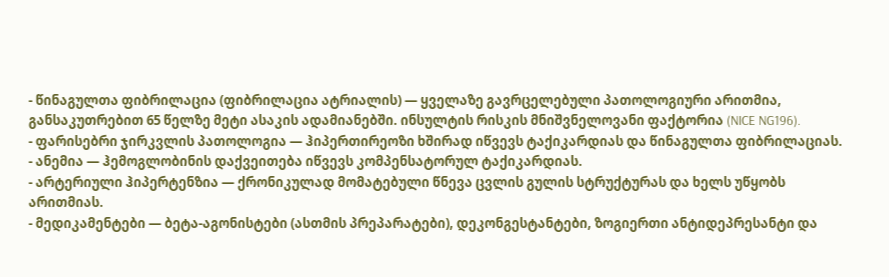- წინაგულთა ფიბრილაცია (ფიბრილაცია ატრიალის) — ყველაზე გავრცელებული პათოლოგიური არითმია, განსაკუთრებით 65 წელზე მეტი ასაკის ადამიანებში. ინსულტის რისკის მნიშვნელოვანი ფაქტორია (NICE NG196).
- ფარისებრი ჯირკვლის პათოლოგია — ჰიპერთირეოზი ხშირად იწვევს ტაქიკარდიას და წინაგულთა ფიბრილაციას.
- ანემია — ჰემოგლობინის დაქვეითება იწვევს კომპენსატორულ ტაქიკარდიას.
- არტერიული ჰიპერტენზია — ქრონიკულად მომატებული წნევა ცვლის გულის სტრუქტურას და ხელს უწყობს არითმიას.
- მედიკამენტები — ბეტა-აგონისტები (ასთმის პრეპარატები), დეკონგესტანტები, ზოგიერთი ანტიდეპრესანტი და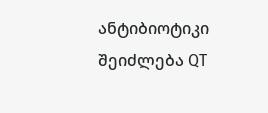ანტიბიოტიკი შეიძლება QT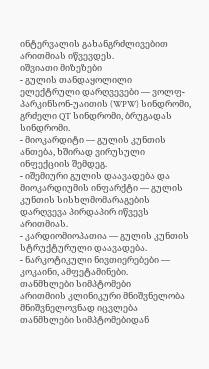ინტერვალის გახანგრძლივებით არითმიას იწვევდეს.
იშვიათი მიზეზები
- გულის თანდაყოლილი ელექტრული დარღვევები — ვოლფ-პარკინსონ-უაითის (WPW) სინდრომი, გრძელი QT სინდრომი, ბრუგადას სინდრომი.
- მიოკარდიტი — გულის კუნთის ანთება, ხშირად ვირუსული ინფექციის შემდეგ.
- იშემიური გულის დაავადება და მიოკარდიუმის ინფარქტი — გულის კუნთის სისხლმომარაგების დარღვევა პირდაპირ იწვევს არითმიას.
- კარდიომიოპათია — გულის კუნთის სტრუქტურული დაავადება.
- ნარკოტიკული ნივთიერებები — კოკაინი, ამფეტამინები.
თანმხლები სიმპტომები
არითმიის კლინიკური მნიშვნელობა მნიშვნელოვნად იცვლება თანმხლები სიმპტომებიდან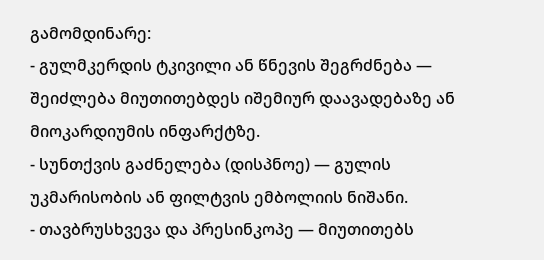გამომდინარე:
- გულმკერდის ტკივილი ან წნევის შეგრძნება — შეიძლება მიუთითებდეს იშემიურ დაავადებაზე ან მიოკარდიუმის ინფარქტზე.
- სუნთქვის გაძნელება (დისპნოე) — გულის უკმარისობის ან ფილტვის ემბოლიის ნიშანი.
- თავბრუსხვევა და პრესინკოპე — მიუთითებს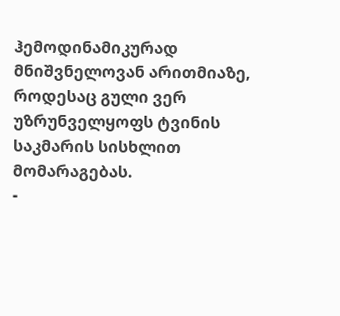ჰემოდინამიკურად მნიშვნელოვან არითმიაზე, როდესაც გული ვერ უზრუნველყოფს ტვინის საკმარის სისხლით მომარაგებას.
-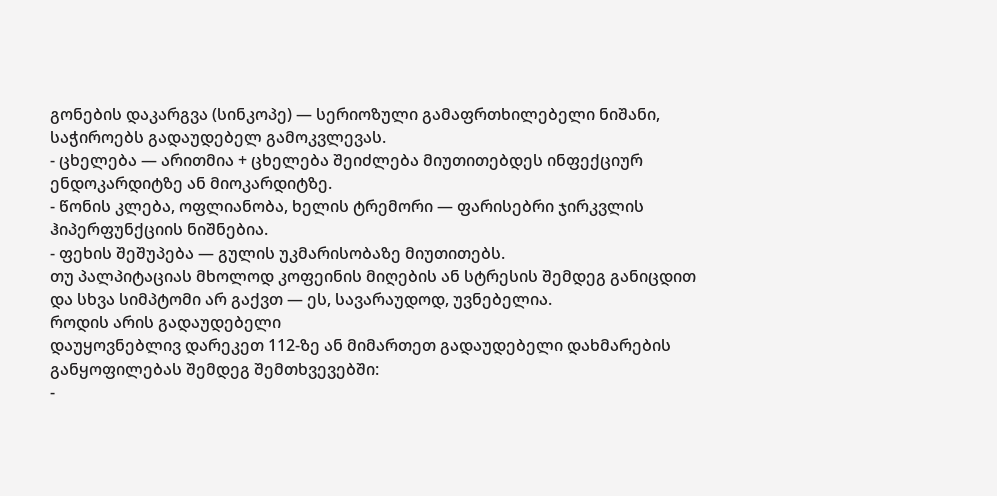გონების დაკარგვა (სინკოპე) — სერიოზული გამაფრთხილებელი ნიშანი, საჭიროებს გადაუდებელ გამოკვლევას.
- ცხელება — არითმია + ცხელება შეიძლება მიუთითებდეს ინფექციურ ენდოკარდიტზე ან მიოკარდიტზე.
- წონის კლება, ოფლიანობა, ხელის ტრემორი — ფარისებრი ჯირკვლის ჰიპერფუნქციის ნიშნებია.
- ფეხის შეშუპება — გულის უკმარისობაზე მიუთითებს.
თუ პალპიტაციას მხოლოდ კოფეინის მიღების ან სტრესის შემდეგ განიცდით და სხვა სიმპტომი არ გაქვთ — ეს, სავარაუდოდ, უვნებელია.
როდის არის გადაუდებელი
დაუყოვნებლივ დარეკეთ 112-ზე ან მიმართეთ გადაუდებელი დახმარების განყოფილებას შემდეგ შემთხვევებში:
-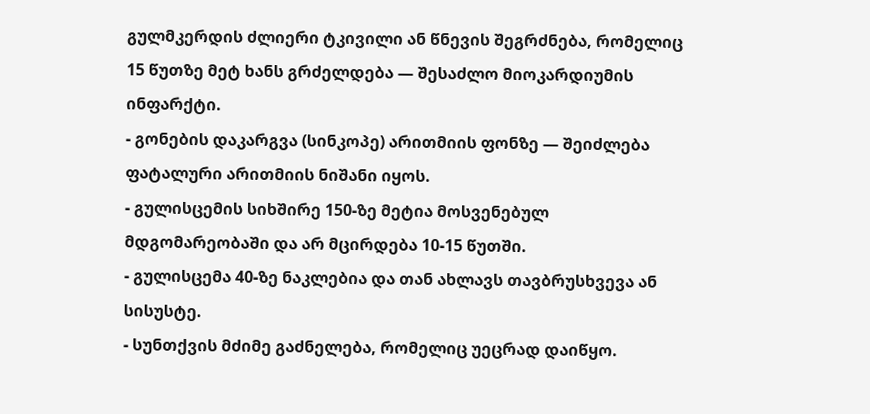გულმკერდის ძლიერი ტკივილი ან წნევის შეგრძნება, რომელიც 15 წუთზე მეტ ხანს გრძელდება — შესაძლო მიოკარდიუმის ინფარქტი.
- გონების დაკარგვა (სინკოპე) არითმიის ფონზე — შეიძლება ფატალური არითმიის ნიშანი იყოს.
- გულისცემის სიხშირე 150-ზე მეტია მოსვენებულ მდგომარეობაში და არ მცირდება 10-15 წუთში.
- გულისცემა 40-ზე ნაკლებია და თან ახლავს თავბრუსხვევა ან სისუსტე.
- სუნთქვის მძიმე გაძნელება, რომელიც უეცრად დაიწყო.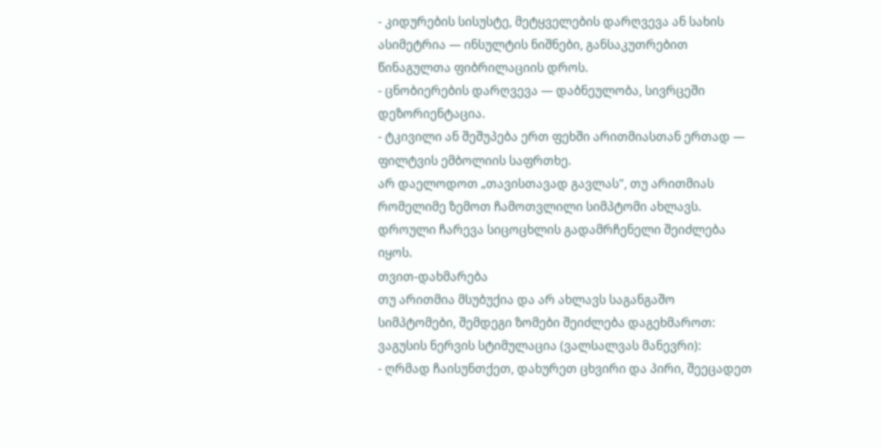- კიდურების სისუსტე, მეტყველების დარღვევა ან სახის ასიმეტრია — ინსულტის ნიშნები, განსაკუთრებით წინაგულთა ფიბრილაციის დროს.
- ცნობიერების დარღვევა — დაბნეულობა, სივრცეში დეზორიენტაცია.
- ტკივილი ან შეშუპება ერთ ფეხში არითმიასთან ერთად — ფილტვის ემბოლიის საფრთხე.
არ დაელოდოთ „თავისთავად გავლას", თუ არითმიას რომელიმე ზემოთ ჩამოთვლილი სიმპტომი ახლავს. დროული ჩარევა სიცოცხლის გადამრჩენელი შეიძლება იყოს.
თვით-დახმარება
თუ არითმია მსუბუქია და არ ახლავს საგანგაშო სიმპტომები, შემდეგი ზომები შეიძლება დაგეხმაროთ:
ვაგუსის ნერვის სტიმულაცია (ვალსალვას მანევრი):
- ღრმად ჩაისუნთქეთ, დახურეთ ცხვირი და პირი, შეეცადეთ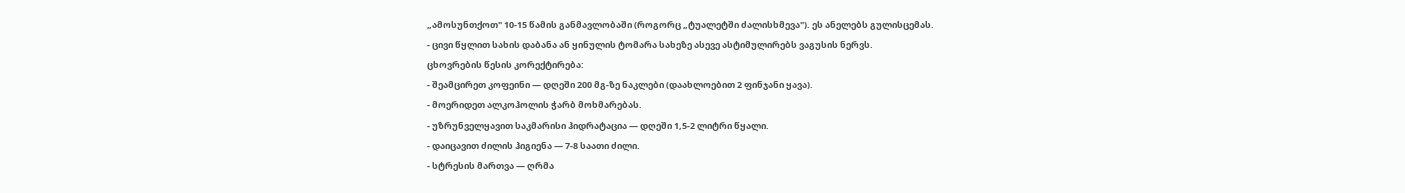„ამოსუნთქოთ" 10-15 წამის განმავლობაში (როგორც „ტუალეტში ძალისხმევა"). ეს ანელებს გულისცემას.
- ცივი წყლით სახის დაბანა ან ყინულის ტომარა სახეზე ასევე ასტიმულირებს ვაგუსის ნერვს.
ცხოვრების წესის კორექტირება:
- შეამცირეთ კოფეინი — დღეში 200 მგ-ზე ნაკლები (დაახლოებით 2 ფინჯანი ყავა).
- მოერიდეთ ალკოჰოლის ჭარბ მოხმარებას.
- უზრუნველყავით საკმარისი ჰიდრატაცია — დღეში 1,5-2 ლიტრი წყალი.
- დაიცავით ძილის ჰიგიენა — 7-8 საათი ძილი.
- სტრესის მართვა — ღრმა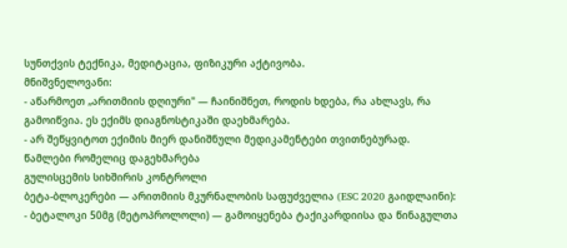სუნთქვის ტექნიკა, მედიტაცია, ფიზიკური აქტივობა.
მნიშვნელოვანი:
- აწარმოეთ „არითმიის დღიური" — ჩაინიშნეთ, როდის ხდება, რა ახლავს, რა გამოიწვია. ეს ექიმს დიაგნოსტიკაში დაეხმარება.
- არ შეწყვიტოთ ექიმის მიერ დანიშნული მედიკამენტები თვითნებურად.
წამლები რომელიც დაგეხმარება
გულისცემის სიხშირის კონტროლი
ბეტა-ბლოკერები — არითმიის მკურნალობის საფუძველია (ESC 2020 გაიდლაინი):
- ბეტალოკი 50მგ (მეტოპროლოლი) — გამოიყენება ტაქიკარდიისა და წინაგულთა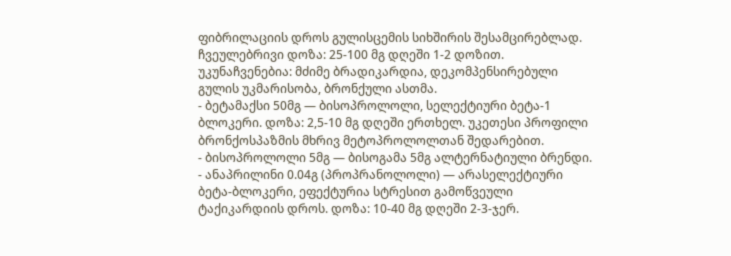ფიბრილაციის დროს გულისცემის სიხშირის შესამცირებლად. ჩვეულებრივი დოზა: 25-100 მგ დღეში 1-2 დოზით. უკუნაჩვენებია: მძიმე ბრადიკარდია, დეკომპენსირებული გულის უკმარისობა, ბრონქული ასთმა.
- ბეტამაქსი 50მგ — ბისოპროლოლი, სელექტიური ბეტა-1 ბლოკერი. დოზა: 2,5-10 მგ დღეში ერთხელ. უკეთესი პროფილი ბრონქოსპაზმის მხრივ მეტოპროლოლთან შედარებით.
- ბისოპროლოლი 5მგ — ბისოგამა 5მგ ალტერნატიული ბრენდი.
- ანაპრილინი 0.04გ (პროპრანოლოლი) — არასელექტიური ბეტა-ბლოკერი, ეფექტურია სტრესით გამოწვეული ტაქიკარდიის დროს. დოზა: 10-40 მგ დღეში 2-3-ჯერ.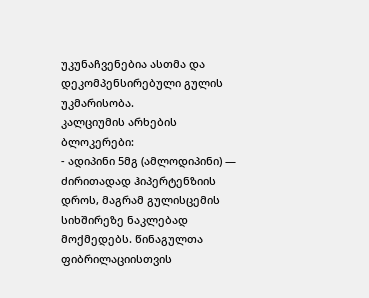უკუნაჩვენებია ასთმა და დეკომპენსირებული გულის უკმარისობა.
კალციუმის არხების ბლოკერები:
- ადიპინი 5მგ (ამლოდიპინი) — ძირითადად ჰიპერტენზიის დროს, მაგრამ გულისცემის სიხშირეზე ნაკლებად მოქმედებს. წინაგულთა ფიბრილაციისთვის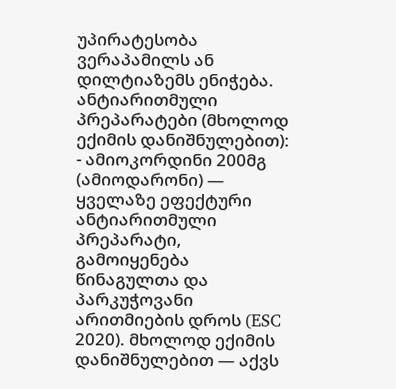უპირატესობა ვერაპამილს ან დილტიაზემს ენიჭება.
ანტიარითმული პრეპარატები (მხოლოდ ექიმის დანიშნულებით):
- ამიოკორდინი 200მგ (ამიოდარონი) — ყველაზე ეფექტური ანტიარითმული პრეპარატი, გამოიყენება წინაგულთა და პარკუჭოვანი არითმიების დროს (ESC 2020). მხოლოდ ექიმის დანიშნულებით — აქვს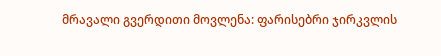მრავალი გვერდითი მოვლენა: ფარისებრი ჯირკვლის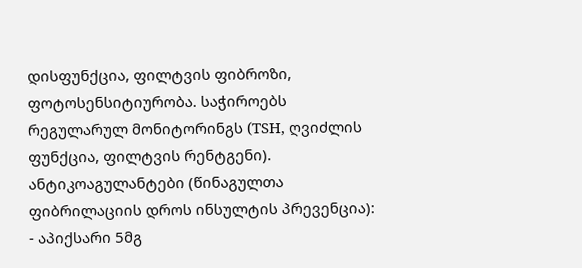დისფუნქცია, ფილტვის ფიბროზი, ფოტოსენსიტიურობა. საჭიროებს რეგულარულ მონიტორინგს (TSH, ღვიძლის ფუნქცია, ფილტვის რენტგენი).
ანტიკოაგულანტები (წინაგულთა ფიბრილაციის დროს ინსულტის პრევენცია):
- აპიქსარი 5მგ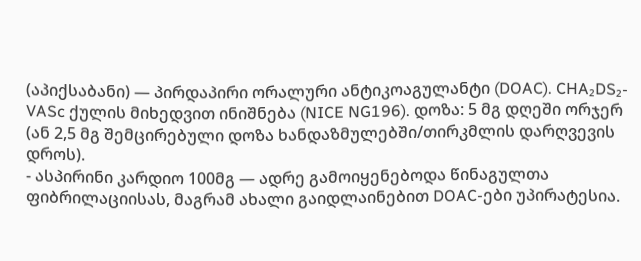(აპიქსაბანი) — პირდაპირი ორალური ანტიკოაგულანტი (DOAC). CHA₂DS₂-VASc ქულის მიხედვით ინიშნება (NICE NG196). დოზა: 5 მგ დღეში ორჯერ (ან 2,5 მგ შემცირებული დოზა ხანდაზმულებში/თირკმლის დარღვევის დროს).
- ასპირინი კარდიო 100მგ — ადრე გამოიყენებოდა წინაგულთა ფიბრილაციისას, მაგრამ ახალი გაიდლაინებით DOAC-ები უპირატესია.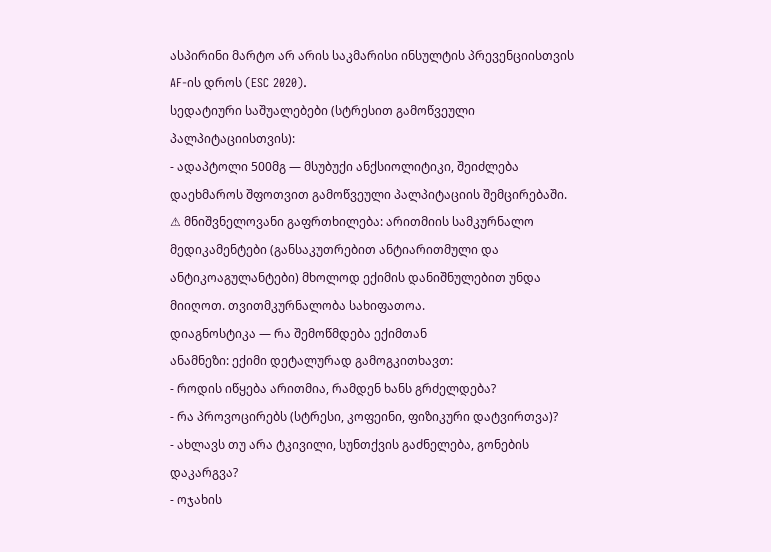ასპირინი მარტო არ არის საკმარისი ინსულტის პრევენციისთვის AF-ის დროს (ESC 2020).
სედატიური საშუალებები (სტრესით გამოწვეული პალპიტაციისთვის):
- ადაპტოლი 500მგ — მსუბუქი ანქსიოლიტიკი, შეიძლება დაეხმაროს შფოთვით გამოწვეული პალპიტაციის შემცირებაში.
⚠ მნიშვნელოვანი გაფრთხილება: არითმიის სამკურნალო მედიკამენტები (განსაკუთრებით ანტიარითმული და ანტიკოაგულანტები) მხოლოდ ექიმის დანიშნულებით უნდა მიიღოთ. თვითმკურნალობა სახიფათოა.
დიაგნოსტიკა — რა შემოწმდება ექიმთან
ანამნეზი: ექიმი დეტალურად გამოგკითხავთ:
- როდის იწყება არითმია, რამდენ ხანს გრძელდება?
- რა პროვოცირებს (სტრესი, კოფეინი, ფიზიკური დატვირთვა)?
- ახლავს თუ არა ტკივილი, სუნთქვის გაძნელება, გონების დაკარგვა?
- ოჯახის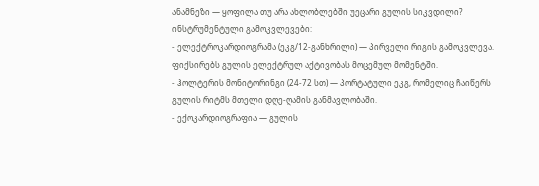ანამნეზი — ყოფილა თუ არა ახლობლებში უეცარი გულის სიკვდილი?
ინსტრუმენტული გამოკვლევები:
- ელექტროკარდიოგრამა (ეკგ/12-განხრილი) — პირველი რიგის გამოკვლევა. ფიქსირებს გულის ელექტრულ აქტივობას მოცემულ მომენტში.
- ჰოლტერის მონიტორინგი (24-72 სთ) — პორტატული ეკგ, რომელიც ჩაიწერს გულის რიტმს მთელი დღე-ღამის განმავლობაში.
- ექოკარდიოგრაფია — გულის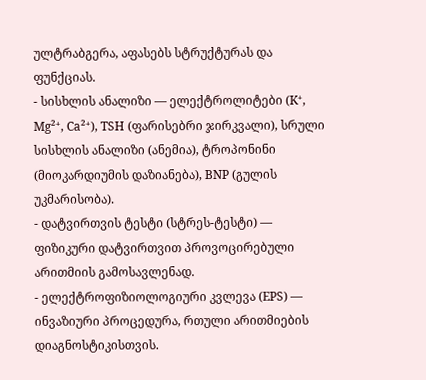ულტრაბგერა, აფასებს სტრუქტურას და ფუნქციას.
- სისხლის ანალიზი — ელექტროლიტები (K⁺, Mg²⁺, Ca²⁺), TSH (ფარისებრი ჯირკვალი), სრული სისხლის ანალიზი (ანემია), ტროპონინი (მიოკარდიუმის დაზიანება), BNP (გულის უკმარისობა).
- დატვირთვის ტესტი (სტრეს-ტესტი) — ფიზიკური დატვირთვით პროვოცირებული არითმიის გამოსავლენად.
- ელექტროფიზიოლოგიური კვლევა (EPS) — ინვაზიური პროცედურა, რთული არითმიების დიაგნოსტიკისთვის.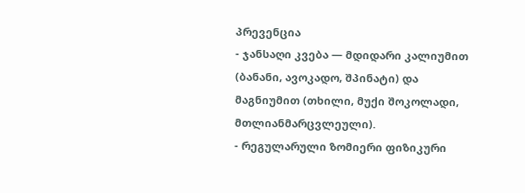პრევენცია
- ჯანსაღი კვება — მდიდარი კალიუმით (ბანანი, ავოკადო, შპინატი) და მაგნიუმით (თხილი, მუქი შოკოლადი, მთლიანმარცვლეული).
- რეგულარული ზომიერი ფიზიკური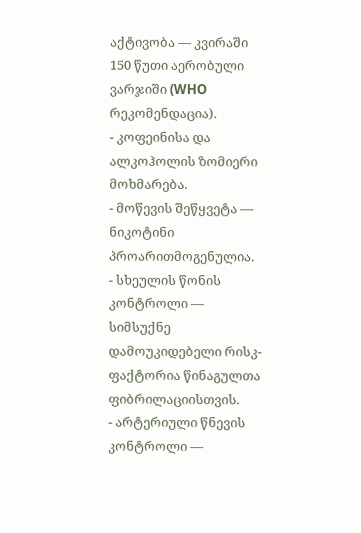აქტივობა — კვირაში 150 წუთი აერობული ვარჯიში (WHO რეკომენდაცია).
- კოფეინისა და ალკოჰოლის ზომიერი მოხმარება.
- მოწევის შეწყვეტა — ნიკოტინი პროარითმოგენულია.
- სხეულის წონის კონტროლი — სიმსუქნე დამოუკიდებელი რისკ-ფაქტორია წინაგულთა ფიბრილაციისთვის.
- არტერიული წნევის კონტროლი —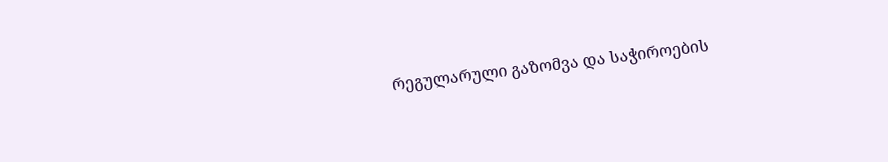რეგულარული გაზომვა და საჭიროების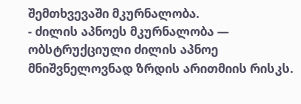შემთხვევაში მკურნალობა.
- ძილის აპნოეს მკურნალობა — ობსტრუქციული ძილის აპნოე მნიშვნელოვნად ზრდის არითმიის რისკს.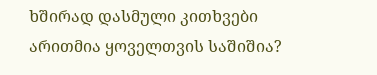ხშირად დასმული კითხვები
არითმია ყოველთვის საშიშია?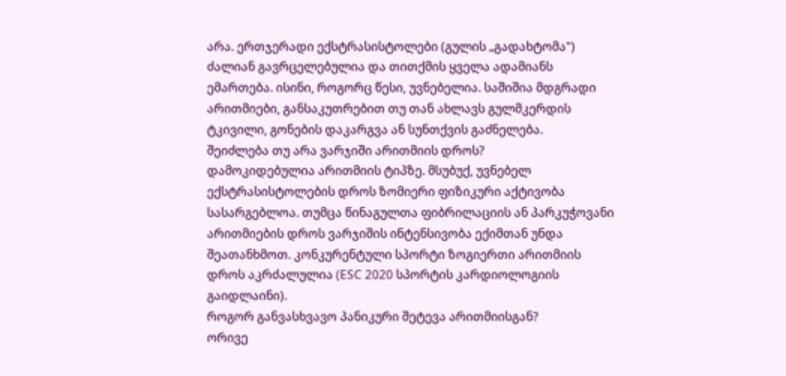არა. ერთჯერადი ექსტრასისტოლები (გულის „გადახტომა") ძალიან გავრცელებულია და თითქმის ყველა ადამიანს ემართება. ისინი, როგორც წესი, უვნებელია. საშიშია მდგრადი არითმიები, განსაკუთრებით თუ თან ახლავს გულმკერდის ტკივილი, გონების დაკარგვა ან სუნთქვის გაძნელება.
შეიძლება თუ არა ვარჯიში არითმიის დროს?
დამოკიდებულია არითმიის ტიპზე. მსუბუქ, უვნებელ ექსტრასისტოლების დროს ზომიერი ფიზიკური აქტივობა სასარგებლოა. თუმცა წინაგულთა ფიბრილაციის ან პარკუჭოვანი არითმიების დროს ვარჯიშის ინტენსივობა ექიმთან უნდა შეათანხმოთ. კონკურენტული სპორტი ზოგიერთი არითმიის დროს აკრძალულია (ESC 2020 სპორტის კარდიოლოგიის გაიდლაინი).
როგორ განვასხვავო პანიკური შეტევა არითმიისგან?
ორივე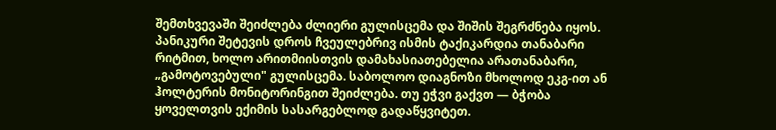შემთხვევაში შეიძლება ძლიერი გულისცემა და შიშის შეგრძნება იყოს. პანიკური შეტევის დროს ჩვეულებრივ ისმის ტაქიკარდია თანაბარი რიტმით, ხოლო არითმიისთვის დამახასიათებელია არათანაბარი, „გამოტოვებული" გულისცემა. საბოლოო დიაგნოზი მხოლოდ ეკგ-ით ან ჰოლტერის მონიტორინგით შეიძლება. თუ ეჭვი გაქვთ — ბჭობა ყოველთვის ექიმის სასარგებლოდ გადაწყვიტეთ.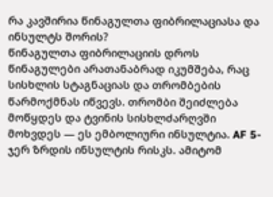რა კავშირია წინაგულთა ფიბრილაციასა და ინსულტს შორის?
წინაგულთა ფიბრილაციის დროს წინაგულები არათანაბრად იკუმშება, რაც სისხლის სტაგნაციას და თრომბების წარმოქმნას იწვევს. თრომბი შეიძლება მოწყდეს და ტვინის სისხლძარღვში მოხვდეს — ეს ემბოლიური ინსულტია. AF 5-ჯერ ზრდის ინსულტის რისკს. ამიტომ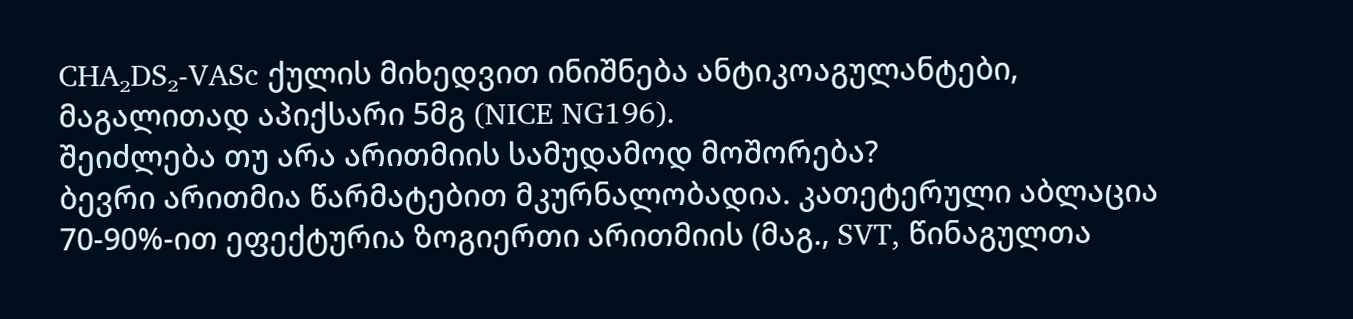CHA₂DS₂-VASc ქულის მიხედვით ინიშნება ანტიკოაგულანტები, მაგალითად აპიქსარი 5მგ (NICE NG196).
შეიძლება თუ არა არითმიის სამუდამოდ მოშორება?
ბევრი არითმია წარმატებით მკურნალობადია. კათეტერული აბლაცია 70-90%-ით ეფექტურია ზოგიერთი არითმიის (მაგ., SVT, წინაგულთა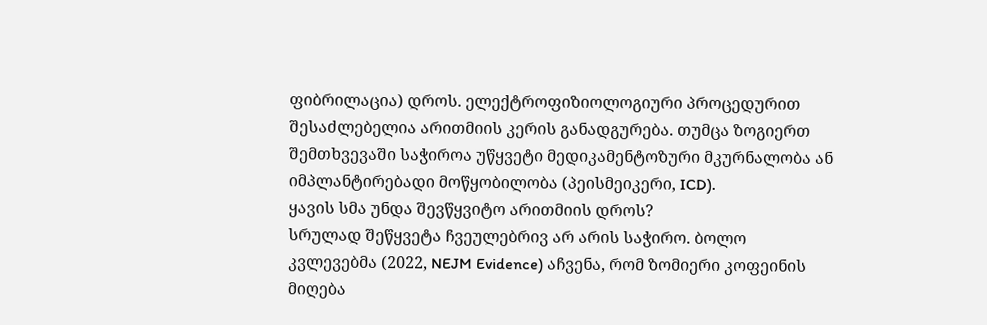ფიბრილაცია) დროს. ელექტროფიზიოლოგიური პროცედურით შესაძლებელია არითმიის კერის განადგურება. თუმცა ზოგიერთ შემთხვევაში საჭიროა უწყვეტი მედიკამენტოზური მკურნალობა ან იმპლანტირებადი მოწყობილობა (პეისმეიკერი, ICD).
ყავის სმა უნდა შევწყვიტო არითმიის დროს?
სრულად შეწყვეტა ჩვეულებრივ არ არის საჭირო. ბოლო კვლევებმა (2022, NEJM Evidence) აჩვენა, რომ ზომიერი კოფეინის მიღება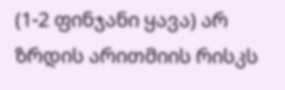(1-2 ფინჯანი ყავა) არ ზრდის არითმიის რისკს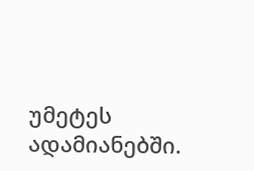უმეტეს ადამიანებში.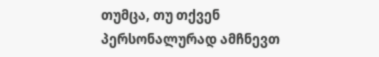თუმცა, თუ თქვენ პერსონალურად ამჩნევთ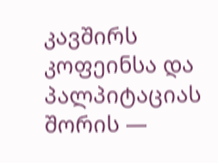კავშირს კოფეინსა და პალპიტაციას შორის —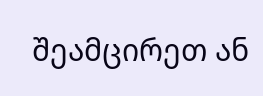შეამცირეთ ან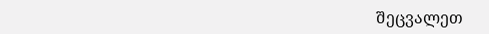შეცვალეთ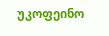უკოფეინო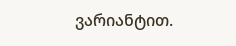ვარიანტით.